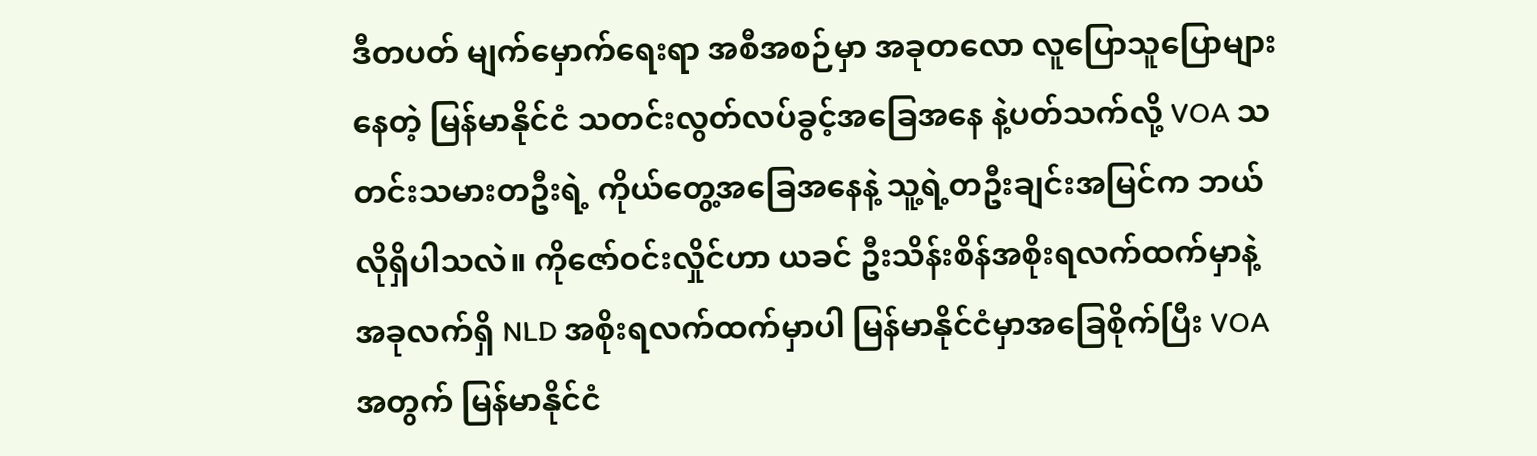ဒီတပတ် မျက်မှောက်ရေးရာ အစီအစဉ်မှာ အခုတလော လူပြောသူပြောများနေတဲ့ မြန်မာနိုင်ငံ သတင်းလွတ်လပ်ခွင့်အခြေအနေ နဲ့ပတ်သက်လို့ VOA သတင်းသမားတဦးရဲ့ ကိုယ်တွေ့အခြေအနေနဲ့ သူ့ရဲ့တဦးချင်းအမြင်က ဘယ်လိုရှိပါသလဲ။ ကိုဇော်ဝင်းလှိုင်ဟာ ယခင် ဦးသိန်းစိန်အစိုးရလက်ထက်မှာနဲ့ အခုလက်ရှိ NLD အစိုးရလက်ထက်မှာပါ မြန်မာနိုင်ငံမှာအခြေစိုက်ပြီး VOA အတွက် မြန်မာနိုင်ငံ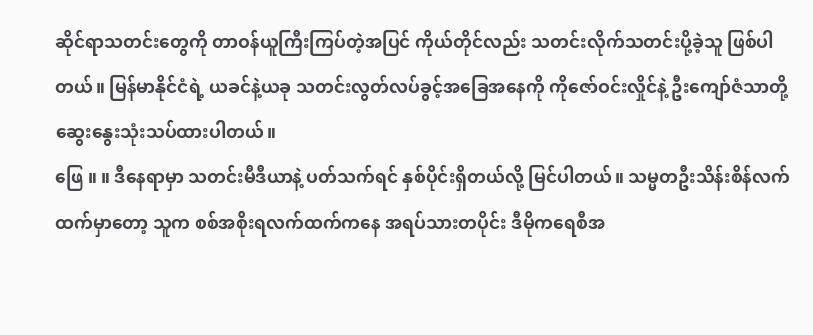ဆိုင်ရာသတင်းတွေကို တာဝန်ယူကြီးကြပ်တဲ့အပြင် ကိုယ်တိုင်လည်း သတင်းလိုက်သတင်းပို့ခဲ့သူ ဖြစ်ပါတယ်။ မြန်မာနိုင်ငံရဲ့ ယခင်နဲ့ယခု သတင်းလွတ်လပ်ခွင့်အခြေအနေကို ကိုဇော်ဝင်းလှိုင်နဲ့ ဦးကျော်ဇံသာတို့ ဆွေးနွေးသုံးသပ်ထားပါတယ်။
ဖြေ ။ ။ ဒီနေရာမှာ သတင်းမီဒီယာနဲ့ ပတ်သက်ရင် နှစ်ပိုင်းရှိတယ်လို့ မြင်ပါတယ်။ သမ္မတဦးသိန်းစိန်လက်ထက်မှာတော့ သူက စစ်အစိုးရလက်ထက်ကနေ အရပ်သားတပိုင်း ဒီမိုကရေစီအ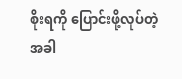စိုးရကို ပြောင်းဖို့လုပ်တဲ့အခါ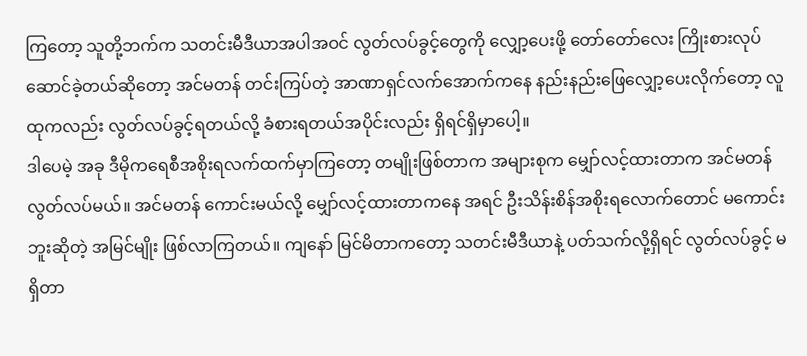ကြတော့ သူတို့ဘက်က သတင်းမီဒီယာအပါအဝင် လွတ်လပ်ခွင့်တွေကို လျှော့ပေးဖို့ တော်တော်လေး ကြိုးစားလုပ်ဆောင်ခဲ့တယ်ဆိုတော့ အင်မတန် တင်းကြပ်တဲ့ အာဏာရှင်လက်အောက်ကနေ နည်းနည်းဖြေလျှော့ပေးလိုက်တော့ လူထုကလည်း လွတ်လပ်ခွင့်ရတယ်လို့ ခံစားရတယ်အပိုင်းလည်း ရှိရင်ရှိမှာပေါ့။
ဒါပေမဲ့ အခု ဒီမိုကရေစီအစိုးရလက်ထက်မှာကြတော့ တမျိုးဖြစ်တာက အများစုက မျှော်လင့်ထားတာက အင်မတန် လွတ်လပ်မယ်။ အင်မတန် ကောင်းမယ်လို့ မျှော်လင့်ထားတာကနေ အရင် ဦးသိန်းစိန်အစိုးရလောက်တောင် မကောင်းဘူးဆိုတဲ့ အမြင်မျိုး ဖြစ်လာကြတယ်။ ကျနော် မြင်မိတာကတော့ သတင်းမီဒီယာနဲ့ ပတ်သက်လို့ရှိရင် လွတ်လပ်ခွင့် မရှိတာ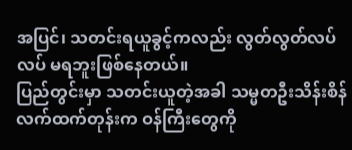အပြင်၊ သတင်းရယူခွင့်ကလည်း လွတ်လွတ်လပ်လပ် မရဘူးဖြစ်နေတယ်။
ပြည်တွင်းမှာ သတင်းယူတဲ့အခါ သမ္မတဦးသိန်းစိန်လက်ထက်တုန်းက ဝန်ကြီးတွေကို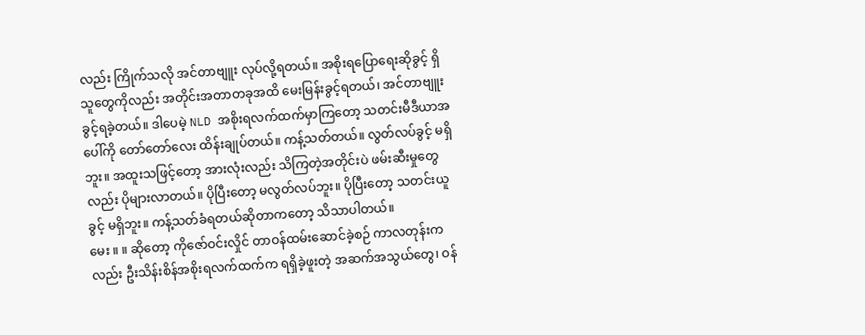လည်း ကြိုက်သလို အင်တာဗျူး လုပ်လို့ရတယ်။ အစိုးရပြောရေးဆိုခွင့် ရှိသူတွေကိုလည်း အတိုင်းအတာတခုအထိ မေးမြန်းခွင့်ရတယ်၊ အင်တာဗျူးခွင့်ရခဲ့တယ်။ ဒါပေမဲ့ NLD အစိုးရလက်ထက်မှာကြတော့ သတင်းမီဒီယာအပေါ်ကို တော်တော်လေး ထိန်းချုပ်တယ်။ ကန့်သတ်တယ်။ လွတ်လပ်ခွင့် မရှိဘူး။ အထူးသဖြင့်တော့ အားလုံးလည်း သိကြတဲ့အတိုင်းပဲ ဖမ်းဆီးမှုတွေလည်း ပိုများလာတယ်။ ပိုပြီးတော့ မလွတ်လပ်ဘူး။ ပိုပြီးတော့ သတင်းယူခွင့် မရှိဘူး။ ကန့်သတ်ခံရတယ်ဆိုတာကတော့ သိသာပါတယ်။
မေး ။ ။ ဆိုတော့ ကိုဇော်ဝင်းလှိုင် တာဝန်ထမ်းဆောင်ခဲ့စဉ် ကာလတုန်းကလည်း ဦးသိန်းစိန်အစိုးရလက်ထက်က ရရှိခဲ့ဖူးတဲ့ အဆက်အသွယ်တွေ၊ ဝန်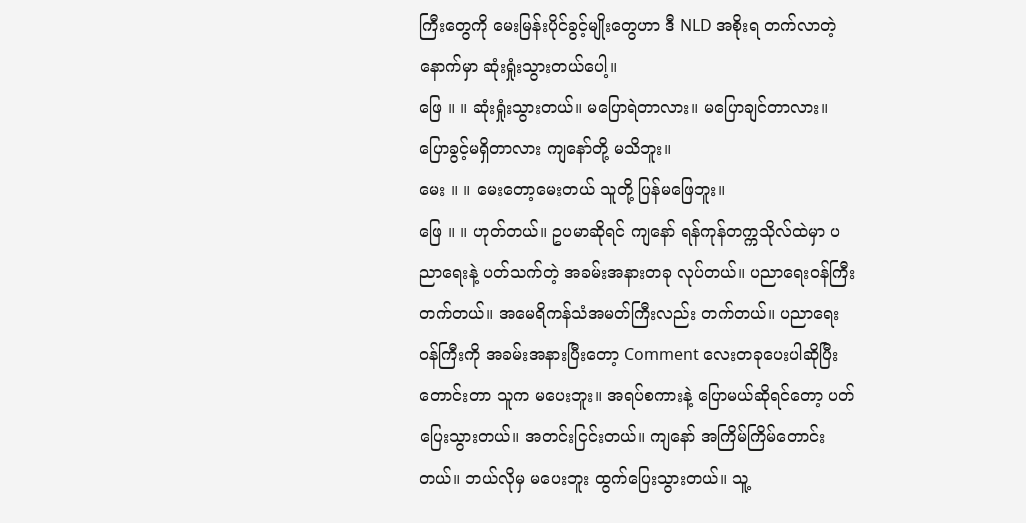ကြီးတွေကို မေးမြန်းပိုင်ခွင့်မျိုးတွေဟာ ဒီ NLD အစိုးရ တက်လာတဲ့နောက်မှာ ဆုံးရှုံးသွားတယ်ပေါ့။
ဖြေ ။ ။ ဆုံးရှုံးသွားတယ်။ မပြောရဲတာလား။ မပြောချင်တာလား။ ပြောခွင့်မရှိတာလား ကျနော်တို့ မသိဘူး။
မေး ။ ။ မေးတော့မေးတယ် သူတို့ ပြန်မဖြေဘူး။
ဖြေ ။ ။ ဟုတ်တယ်။ ဥပမာဆိုရင် ကျနော် ရန်ကုန်တက္ကသိုလ်ထဲမှာ ပညာရေးနဲ့ ပတ်သက်တဲ့ အခမ်းအနားတခု လုပ်တယ်။ ပညာရေးဝန်ကြီးတက်တယ်။ အမေရိကန်သံအမတ်ကြီးလည်း တက်တယ်။ ပညာရေးဝန်ကြီးကို အခမ်းအနားပြီးတော့ Comment လေးတခုပေးပါဆိုပြီး တောင်းတာ သူက မပေးဘူး။ အရပ်စကားနဲ့ ပြောမယ်ဆိုရင်တော့ ပတ်ပြေးသွားတယ်။ အတင်းငြင်းတယ်။ ကျနော် အကြိမ်ကြိမ်တောင်းတယ်။ ဘယ်လိုမှ မပေးဘူး ထွက်ပြေးသွားတယ်။ သူ့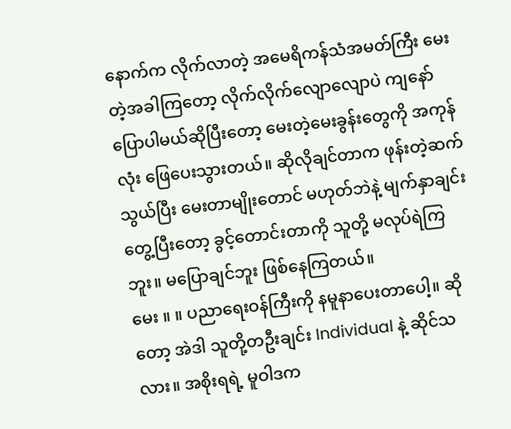နောက်က လိုက်လာတဲ့ အမေရိကန်သံအမတ်ကြီး မေးတဲ့အခါကြတော့ လိုက်လိုက်လျောလျောပဲ ကျနော်ပြောပါမယ်ဆိုပြီးတော့ မေးတဲ့မေးခွန်းတွေကို အကုန်လုံး ဖြေပေးသွားတယ်။ ဆိုလိုချင်တာက ဖုန်းတဲ့ဆက်သွယ်ပြီး မေးတာမျိုးတောင် မဟုတ်ဘဲနဲ့ မျက်နှာချင်းတွေ့ပြီးတော့ ခွင့်တောင်းတာကို သူတို့ မလုပ်ရဲကြဘူး။ မပြောချင်ဘူး ဖြစ်နေကြတယ်။
မေး ။ ။ ပညာရေးဝန်ကြီးကို နမူနာပေးတာပေါ့။ ဆိုတော့ အဲဒါ သူတို့တဦးချင်း Individual နဲ့ ဆိုင်သလား။ အစိုးရရဲ့ မူဝါဒက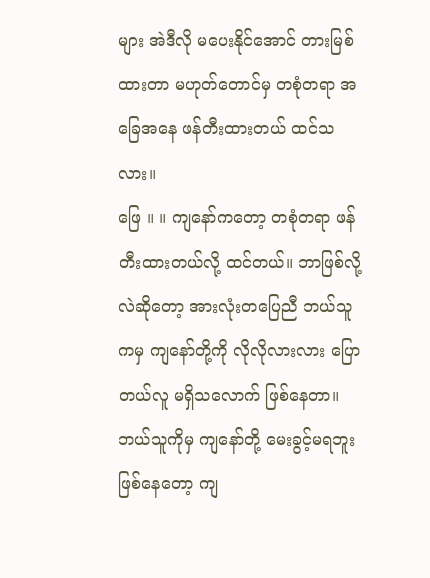များ အဲဒီလို မပေးနိုင်အောင် တားမြစ်ထားတာ မဟုတ်တောင်မှ တစုံတရာ အခြေအနေ ဖန်တီးထားတယ် ထင်သလား။
ဖြေ ။ ။ ကျနော်ကတော့ တစုံတရာ ဖန်တီးထားတယ်လို့ ထင်တယ်။ ဘာဖြစ်လို့လဲဆိုတော့ အားလုံးတပြေညီ ဘယ်သူကမှ ကျနော်တို့ကို လိုလိုလားလား ပြောတယ်လူ မရှိသလောက် ဖြစ်နေတာ။ ဘယ်သူကိုမှ ကျနော်တို့ မေးခွင့်မရဘူး ဖြစ်နေတော့ ကျ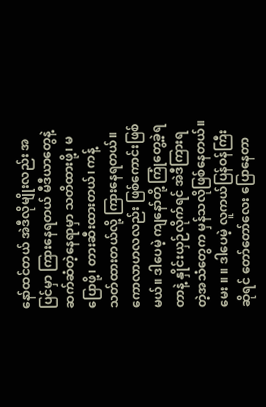နော်ထင်တယ် အဲဒီလိုမျိုးလည်း အပြင်မှာ ကြားနေရတယ် မီဒီယာတွေနဲ့ ဆက်ဆံတဲ့နေရာမှာ သတိထားဖို့၊ မပြောဖို့၊ တားဆီးထားတယ်၊ ကန့်သတ်ထားတယ်လို့ ကြားနေရတယ်။ ကောလာဟလလည်း ဖြစ်ကောင်းဖြစ်မယ်။ ဒါပေမဲ့ ကျနော်တို့ ကြုံတွေ့ခဲ့ရတာနဲ့ နှိုင်းယှဉ်လိုက်ရင် အဲဒီကြားရတဲ့အသံတွေက မှန်သလိုဖြစ်နေတယ်။
မေး ။ ။ ဒါပေမဲ့ လူကယ်ပြန်ဝန်ကြီးဆိုရင် တော်တော်လေး ပြောနေတာ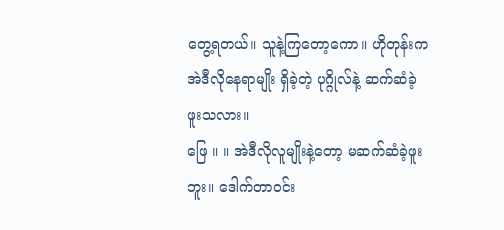တွေ့ရတယ်။ သူနဲ့ကြတော့ကော။ ဟိုတုန်းက အဲဒီလိုနေရာမျိုး ရှိခဲ့တဲ့ ပုဂ္ဂိုလ်နဲ့ ဆက်ဆံခဲ့ဖူးသလား။
ဖြေ ။ ။ အဲဒီလိုလူမျိုးနဲ့တော့ မဆက်ဆံခဲ့ဖူးဘူး။ ဒေါက်တာဝင်း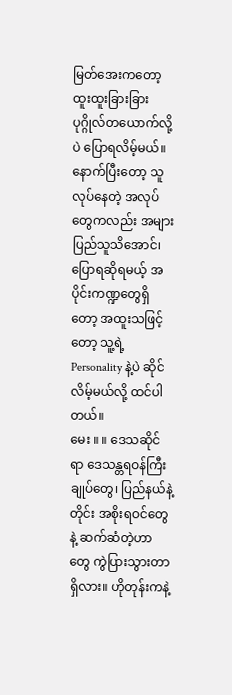မြတ်အေးကတော့ ထူးထူးခြားခြား ပုဂ္ဂိုလ်တယောက်လို့ပဲ ပြောရလိမ့်မယ်။ နောက်ပြီးတော့ သူလုပ်နေတဲ့ အလုပ်တွေကလည်း အများပြည်သူသိအောင်၊ ပြောရဆိုရမယ့် အပိုင်းကဏ္ဍတွေရှိတော့ အထူးသဖြင့်တော့ သူ့ရဲ့ Personality နဲ့ပဲ ဆိုင်လိမ့်မယ်လို့ ထင်ပါတယ်။
မေး ။ ။ ဒေသဆိုင်ရာ ဒေသန္တရဝန်ကြီးချုပ်တွေ၊ ပြည်နယ်နဲ့တိုင်း အစိုးရဝင်တွေနဲ့ ဆက်ဆံတဲ့ဟာတွေ ကွဲပြားသွားတာရှိလား။ ဟိုတုန်းကနဲ့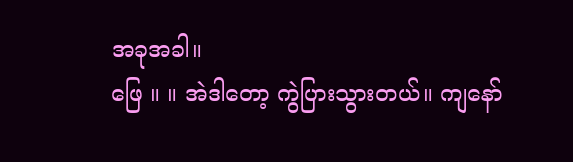အခုအခါ။
ဖြေ ။ ။ အဲဒါတော့ ကွဲပြားသွားတယ်။ ကျနော်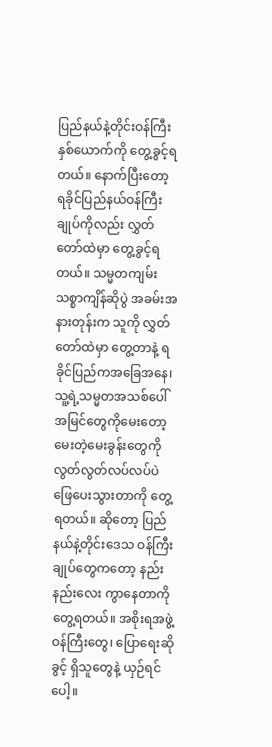ပြည်နယ်နဲ့တိုင်းဝန်ကြီး နှစ်ယောက်ကို တွေ့ခွင့်ရတယ်။ နောက်ပြီးတော့ ရခိုင်ပြည်နယ်ဝန်ကြီးချုပ်ကိုလည်း လွှတ်တော်ထဲမှာ တွေ့ခွင့်ရတယ်။ သမ္မတကျမ်းသစ္စာကျိန်ဆိုပွဲ အခမ်းအနားတုန်းက သူကို လွှတ်တော်ထဲမှာ တွေ့တာနဲ့ ရခိုင်ပြည်ကအခြေအနေ၊ သူ့ရဲ့သမ္မတအသစ်ပေါ် အမြင်တွေကိုမေးတော့ မေးတဲ့မေးခွန်းတွေကို လွတ်လွတ်လပ်လပ်ပဲ ဖြေပေးသွားတာကို တွေ့ရတယ်။ ဆိုတော့ ပြည်နယ်နဲ့တိုင်းဒေသ ဝန်ကြီးချုပ်တွေကတော့ နည်းနည်းလေး ကွာနေတာကို တွေ့ရတယ်။ အစိုးရအဖွဲ့ဝန်ကြီးတွေ၊ ပြောရေးဆိုခွင့် ရှိသူတွေနဲ့ ယှဉ်ရင်ပေါ့။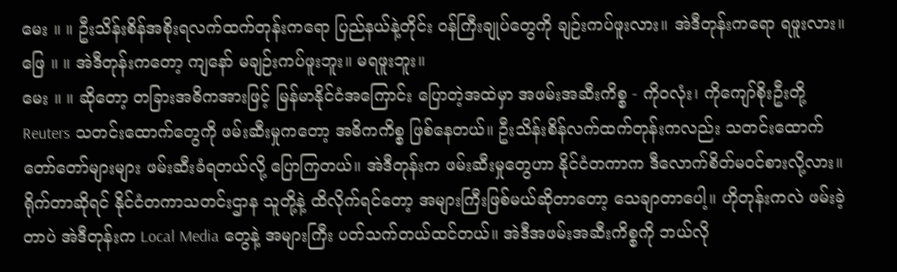မေး ။ ။ ဦးသိန်းစိန်အစိုးရလက်ထက်တုန်းကရော ပြည်နယ်နဲ့တိုင်း ဝန်ကြီးချုပ်တွေကို ချဉ်းကပ်ဖူးလား။ အဲဒီတုန်းကရော ရဖူးလား။
ဖြေ ။ ။ အဲဒီတုန်းကတော့ ကျနော် မချဉ်းကပ်ဖူးဘူး။ မရဖူးဘူး။
မေး ။ ။ ဆိုတော့ တခြားအဓိကအားဖြင့် မြန်မာနိုင်ငံအကြောင်း ပြောတဲ့အထဲမှာ အဖမ်းအဆီးကိစ္စ - ကိုဝလုံး၊ ကိုကျော်စိုးဦးတို့ Reuters သတင်းထောက်တွေကို ဖမ်းဆီးမှုကတော့ အဓိကကိစ္စ ဖြစ်နေတယ်။ ဦးသိန်းစိန်လက်ထက်တုန်းကလည်း သတင်းထောက် တော်တော်များများ ဖမ်းဆီးခံရတယ်လို့ ပြောကြတယ်။ အဲဒီတုန်းက ဖမ်းဆီးမှုတွေဟာ နိုင်ငံတကာက ဒီလောက်စိတ်မဝင်စားလို့လား။ ရိုက်တာဆိုရင် နိုင်ငံတကာသတင်းဌာန သူတို့နဲ့ ထိလိုက်ရင်တော့ အများကြီးဖြစ်မယ်ဆိုတာတော့ သေချာတာပေါ့။ ဟိုတုန်းကလဲ ဖမ်းခဲ့တာပဲ အဲဒီတုန်းက Local Media တွေနဲ့ အများကြီး ပတ်သက်တယ်ထင်တယ်။ အဲဒီအဖမ်းအဆီးကိစ္စကို ဘယ်လို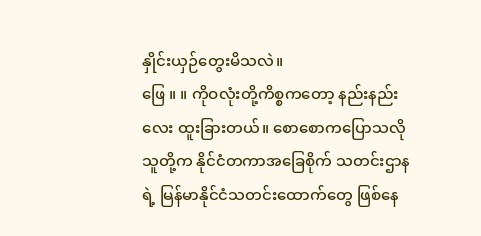နှိုင်းယှဉ်တွေးမိသလဲ။
ဖြေ ။ ။ ကိုဝလုံးတို့ကိစ္စကတော့ နည်းနည်းလေး ထူးခြားတယ်။ စောစောကပြောသလို သူတို့က နိုင်ငံတကာအခြေစိုက် သတင်းဌာနရဲ့ မြန်မာနိုင်ငံသတင်းထောက်တွေ ဖြစ်နေ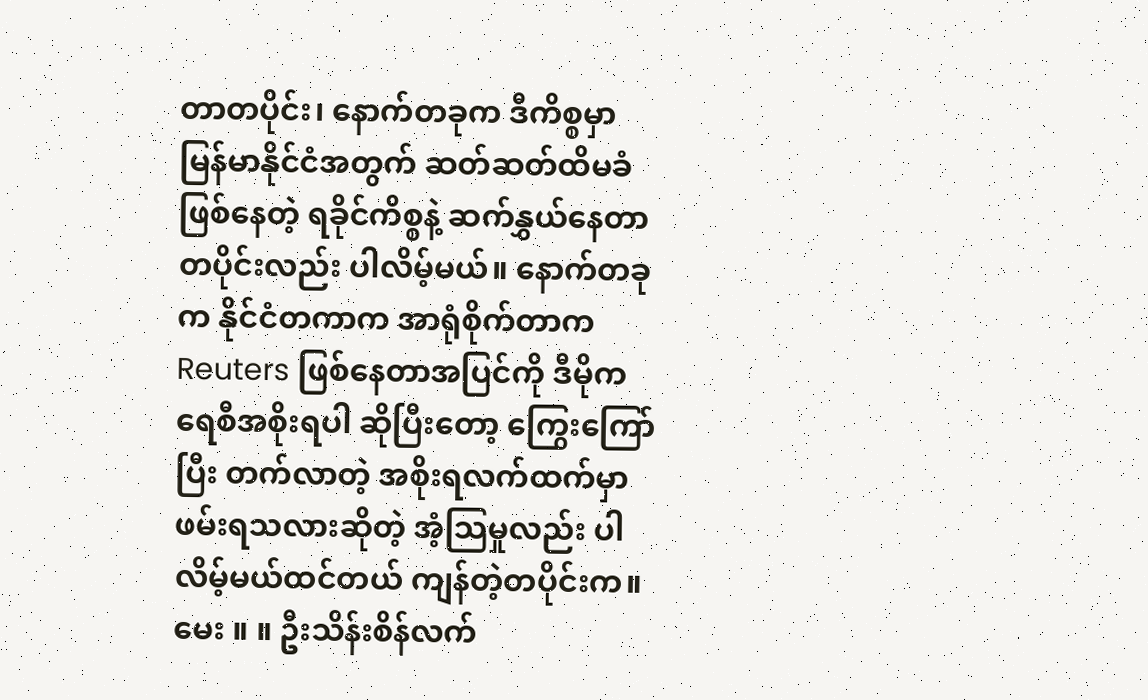တာတပိုင်း၊ နောက်တခုက ဒီကိစ္စမှာ မြန်မာနိုင်ငံအတွက် ဆတ်ဆတ်ထိမခံ ဖြစ်နေတဲ့ ရခိုင်ကိစ္စနဲ့ ဆက်နွှယ်နေတာတပိုင်းလည်း ပါလိမ့်မယ်။ နောက်တခုက နိုင်ငံတကာက အာရုံစိုက်တာက Reuters ဖြစ်နေတာအပြင်ကို ဒီမိုကရေစီအစိုးရပါ ဆိုပြီးတော့ ကြွေးကြော်ပြီး တက်လာတဲ့ အစိုးရလက်ထက်မှာ ဖမ်းရသလားဆိုတဲ့ အံ့သြမှုလည်း ပါလိမ့်မယ်ထင်တယ် ကျန်တဲ့တပိုင်းက။
မေး ။ ။ ဦးသိန်းစိန်လက်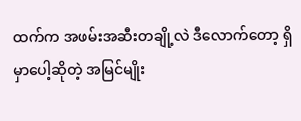ထက်က အဖမ်းအဆီးတချို့လဲ ဒီလောက်တော့ ရှိမှာပေါ့ဆိုတဲ့ အမြင်မျိုး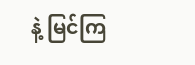နဲ့ မြင်ကြ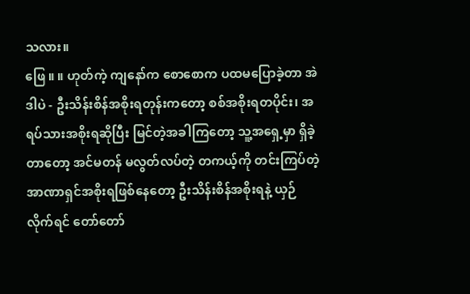သလား။
ဖြေ ။ ။ ဟုတ်ကဲ့ ကျနော်က စောစောက ပထမပြောခဲ့တာ အဲဒါပဲ - ဦးသိန်းစိန်အစိုးရတုန်းကတော့ စစ်အစိုးရတပိုင်း၊ အရပ်သားအစိုးရဆိုပြီး မြင်တဲ့အခါကြတော့ သူ့အရှေ့မှာ ရှိခဲ့တာတော့ အင်မတန် မလွတ်လပ်တဲ့ တကယ့်ကို တင်းကြပ်တဲ့ အာဏာရှင်အစိုးရဖြစ်နေတော့ ဦးသိန်းစိန်အစိုးရနဲ့ ယှဉ်လိုက်ရင် တော်တော်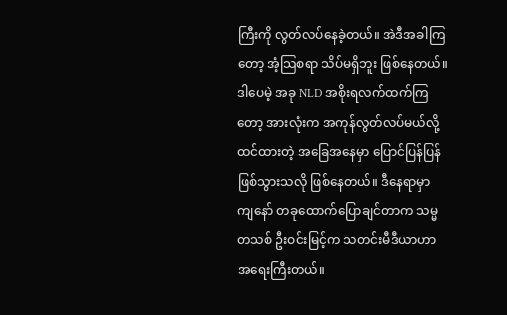ကြီးကို လွတ်လပ်နေခဲ့တယ်။ အဲဒီအခါကြတော့ အံ့သြစရာ သိပ်မရှိဘူး ဖြစ်နေတယ်။ ဒါပေမဲ့ အခု NLD အစိုးရလက်ထက်ကြတော့ အားလုံးက အကုန်လွတ်လပ်မယ်လို့ ထင်ထားတဲ့ အခြေအနေမှာ ပြောင်ပြန်ပြန်ဖြစ်သွားသလို ဖြစ်နေတယ်။ ဒီနေရာမှာ ကျနော် တခုထောက်ပြောချင်တာက သမ္မတသစ် ဦးဝင်းမြင့်က သတင်းမီဒီယာဟာ အရေးကြီးတယ်။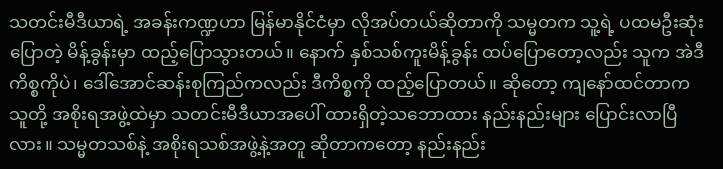သတင်းမီဒီယာရဲ့ အခန်းကဏ္ဍဟာ မြန်မာနိုင်ငံမှာ လိုအပ်တယ်ဆိုတာကို သမ္မတက သူ့ရဲ့ ပထမဦးဆုံးပြောတဲ့ မိန့်ခွန်းမှာ ထည့်ပြောသွားတယ်။ နောက် နှစ်သစ်ကူးမိန့်ခွန်း ထပ်ပြောတော့လည်း သူက အဲဒီကိစ္စကိုပဲ၊ ဒေါ်အောင်ဆန်းစုကြည်ကလည်း ဒီကိစ္စကို ထည့်ပြောတယ်။ ဆိုတော့ ကျနော်ထင်တာက သူတို့ အစိုးရအဖွဲ့ထဲမှာ သတင်းမီဒီယာအပေါ် ထားရှိတဲ့သဘောထား နည်းနည်းများ ပြောင်းလာပြီလား။ သမ္မတသစ်နဲ့ အစိုးရသစ်အဖွဲ့နဲ့အတူ ဆိုတာကတော့ နည်းနည်း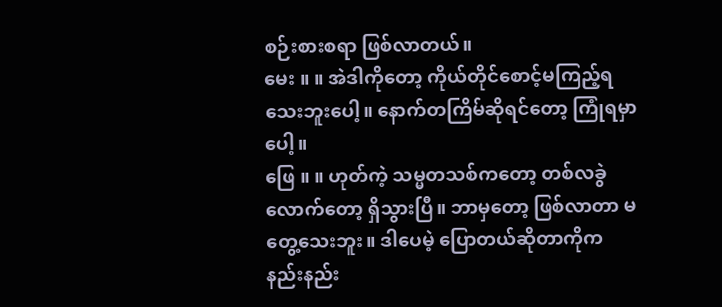စဉ်းစားစရာ ဖြစ်လာတယ်။
မေး ။ ။ အဲဒါကိုတော့ ကိုယ်တိုင်စောင့်မကြည့်ရသေးဘူးပေါ့။ နောက်တကြိမ်ဆိုရင်တော့ ကြုံရမှာပေါ့။
ဖြေ ။ ။ ဟုတ်ကဲ့ သမ္မတသစ်ကတော့ တစ်လခွဲလောက်တော့ ရှိသွားပြီ။ ဘာမှတော့ ဖြစ်လာတာ မတွေ့သေးဘူး။ ဒါပေမဲ့ ပြောတယ်ဆိုတာကိုက နည်းနည်း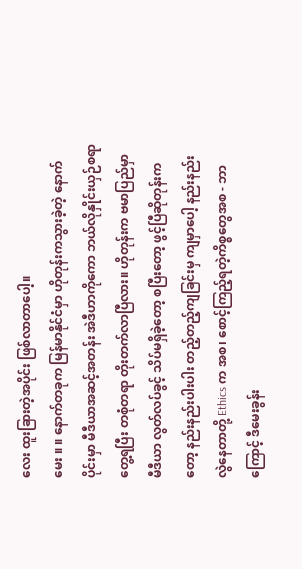လေး ထူးခြားတဲ့အပိုင်း ဖြစ်လာတာပေါ့။
မေး ။ ။ နောက်တခုက မြန်မာနိုင်ငံမှာ ဟိုတုန်းကသွားခဲ့တဲ့ နောက်ပိုင်းမှာ မီဒီယာအဆင့်အတန်း အဲဒီဟာကိုကော ဘယ်လိုနှိုင်းယှဉ်စရာ တွေ့ရပြီး တစုံတရာ တိုးတက်လာပြီလား။ ဟိုတုန်းက ဗမာပြည်မှာ မီဒီယာ လွတ်လပ်ခွင့် သိပ်မရှိခဲ့တော့ စပြီးတော့ ဖွင့်ပြီဆိုတုန်းကတော့ နည်းနည်းပါးပါး တည့်တည့်ကျခြင်းမှ ကျမှာပေါ့ နည်းနည်းလွဲနေတာတို့ Ethics က အစ၊ စောင့်ကြည့်ရတဲ့ကိစ္စတွေအစ - ဘာကြောင့် ဒီမေးခွန်း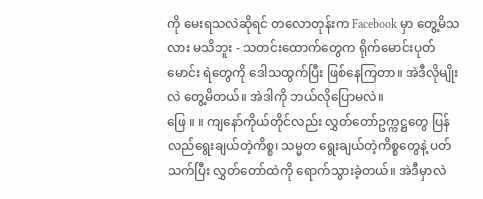ကို မေးရသလဲဆိုရင် တလောတုန်းက Facebook မှာ တွေ့မိသလား မသိဘူး - သတင်းထောက်တွေက ရိုက်မောင်းပုတ်မောင်း ရဲတွေကို ဒေါသထွက်ပြီး ဖြစ်နေကြတာ။ အဲဒီလိုမျိုးလဲ တွေ့မိတယ်။ အဲဒါကို ဘယ်လိုပြောမလဲ။
ဖြေ ။ ။ ကျနော်ကိုယ်တိုင်လည်း လွှတ်တော်ဥက္ကဋ္ဌတွေ ပြန်လည်ရွေးချယ်တဲ့ကိစ္စ၊ သမ္မတ ရွေးချယ်တဲ့ကိစ္စတွေနဲ့ ပတ်သက်ပြီး လွှတ်တော်ထဲကို ရောက်သွားခဲ့တယ်။ အဲဒီမှာလဲ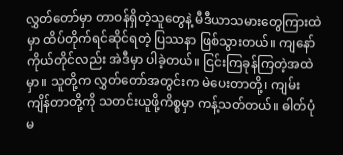လွှတ်တော်မှာ တာဝန်ရှိတဲ့သူတွေနဲ့ မီဒီယာသမားတွေကြားထဲမှာ ထိပ်တိုက်ရင်ဆိုင်ရတဲ့ ပြဿနာ ဖြစ်သွားတယ်။ ကျနော်ကိုယ်တိုင်လည်း အဲဒီမှာ ပါခဲ့တယ်။ ငြင်းကြခုန်ကြတဲ့အထဲမှာ။ သူတို့က လွှတ်တော်အတွင်းက မဲပေးတာတို့၊ ကျမ်းကျိန်တာတို့ကို သတင်းယူဖို့ကိစ္စမှာ ကန့်သတ်တယ်။ ဓါတ်ပုံမ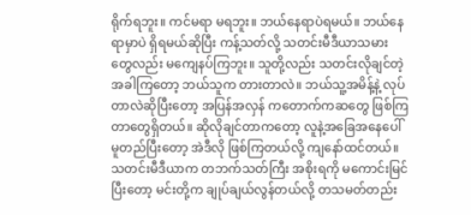ရိုက်ရဘူး။ ကင်မရာ မရဘူး။ ဘယ်နေရာပဲရမယ်။ ဘယ်နေရာမှာပဲ ရှိရမယ်ဆိုပြီး ကန့်သတ်လို့ သတင်းမီဒီယာသမားတွေလည်း မကျေနပ်ကြဘူး။ သူတို့လည်း သတင်းလိုချင်တဲ့အခါကြတော့ ဘယ်သူက တားတာလဲ။ ဘယ်သူ့အမိန့်နဲ့ လုပ်တာလဲဆိုပြီးတော့ အပြန်အလှန် ကတောက်ကဆတွေ ဖြစ်ကြတာတွေရှိတယ်။ ဆိုလိုချင်တာကတော့ လူနဲ့အခြေအနေပေါ် မူတည်ပြီးတော့ အဲဒီလို ဖြစ်ကြတယ်လို့ ကျနော်ထင်တယ်။
သတင်းမီဒီယာက တဘက်သတ်ကြီး အစိုးရကို မကောင်းမြင်ပြီးတော့ မင်းတို့က ချုပ်ချယ်လွန်တယ်လို့ တသမတ်တည်း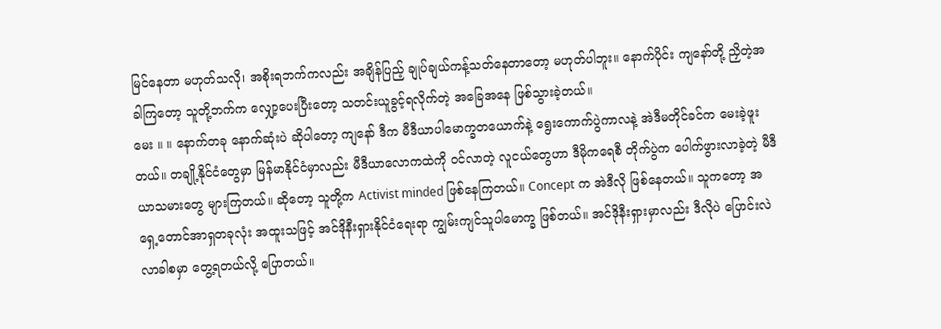မြင်နေတာ မဟုတ်သလို၊ အစိုးရဘက်ကလည်း အချိန်ပြည့် ချုပ်ချယ်ကန့်သတ်နေတာတော့ မဟုတ်ပါဘူး။ နောက်ပိုင်း ကျနော်တို့ ညှိတဲ့အခါကြတော့ သူတို့ဘက်က လျှော့ပေးပြီးတော့ သတင်းယူခွင့်ရလိုက်တဲ့ အခြေအနေ ဖြစ်သွားခဲ့တယ်။
မေး ။ ။ နောက်တခု နောက်ဆုံးပဲ ဆိုပါတော့ ကျနော် ဒီက မီဒီယာပါမောက္ခတယောက်နဲ့ ရွေးကောက်ပွဲကာလနဲ့ အဲဒီမတိုင်ခင်က မေးခဲ့ဖူးတယ်။ တချို့နိုင်ငံတွေမှာ မြန်မာနိုင်ငံမှာလည်း မီဒီယာလောကထဲကို ဝင်လာတဲ့ လူငယ်တွေဟာ ဒီမိုကရေစီ တိုက်ပွဲက ပေါက်ဖွားလာခဲ့တဲ့ မီဒီယာသမားတွေ များကြတယ်။ ဆိုတော့ သူတို့က Activist minded ဖြစ်နေကြတယ်။ Concept က အဲဒီလို ဖြစ်နေတယ်။ သူကတော့ အရှေ့တောင်အာရှတခုလုံး အထူးသဖြင့် အင်ဒိုနီးရှားနိုင်ငံရေးရာ ကျွမ်းကျင်သူပါမောက္ခ ဖြစ်တယ်။ အင်ဒိုနီးရှားမှာလည်း ဒီလိုပဲ ပြောင်းလဲလာခါစမှာ တွေ့ရတယ်လို့ ပြောတယ်။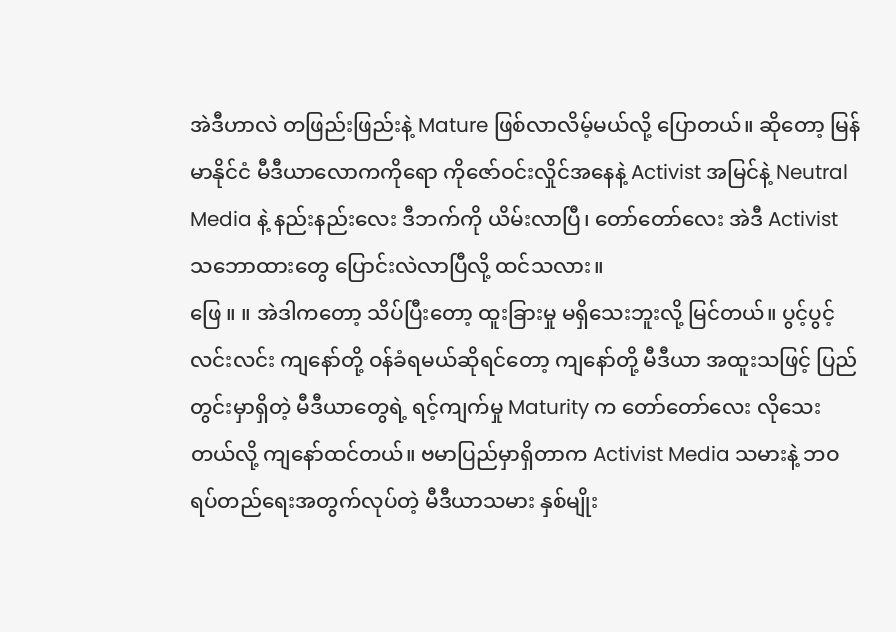အဲဒီဟာလဲ တဖြည်းဖြည်းနဲ့ Mature ဖြစ်လာလိမ့်မယ်လို့ ပြောတယ်။ ဆိုတော့ မြန်မာနိုင်ငံ မီဒီယာလောကကိုရော ကိုဇော်ဝင်းလှိုင်အနေနဲ့ Activist အမြင်နဲ့ Neutral Media နဲ့ နည်းနည်းလေး ဒီဘက်ကို ယိမ်းလာပြီ၊ တော်တော်လေး အဲဒီ Activist သဘောထားတွေ ပြောင်းလဲလာပြီလို့ ထင်သလား။
ဖြေ ။ ။ အဲဒါကတော့ သိပ်ပြီးတော့ ထူးခြားမှု မရှိသေးဘူးလို့ မြင်တယ်။ ပွင့်ပွင့်လင်းလင်း ကျနော်တို့ ဝန်ခံရမယ်ဆိုရင်တော့ ကျနော်တို့ မီဒီယာ အထူးသဖြင့် ပြည်တွင်းမှာရှိတဲ့ မီဒီယာတွေရဲ့ ရင့်ကျက်မှု Maturity က တော်တော်လေး လိုသေးတယ်လို့ ကျနော်ထင်တယ်။ ဗမာပြည်မှာရှိတာက Activist Media သမားနဲ့ ဘဝရပ်တည်ရေးအတွက်လုပ်တဲ့ မီဒီယာသမား နှစ်မျိုး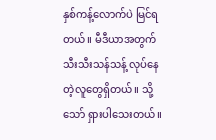နှစ်ကန့်လောက်ပဲ မြင်ရတယ်။ မီဒီယာအတွက် သီးသီးသန်သန့် လုပ်နေတဲ့လူတွေရှိတယ်။ သို့သော် ရှားပါသေးတယ်။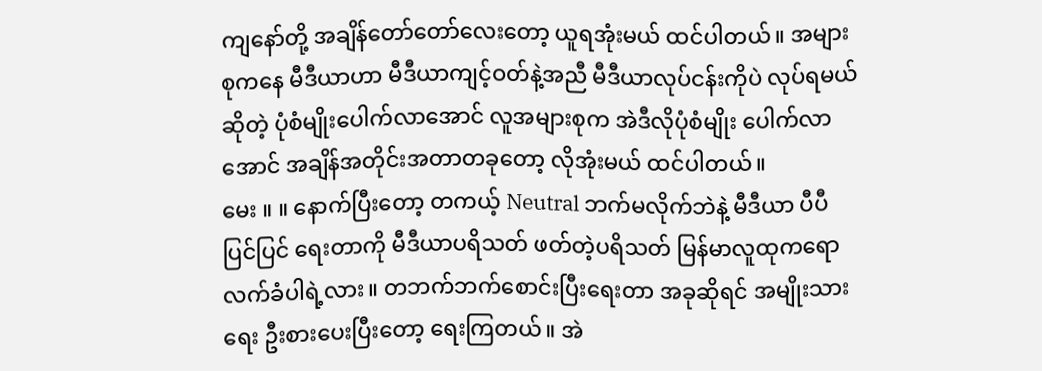ကျနော်တို့ အချိန်တော်တော်လေးတော့ ယူရအုံးမယ် ထင်ပါတယ်။ အများစုကနေ မီဒီယာဟာ မီဒီယာကျင့်ဝတ်နဲ့အညီ မီဒီယာလုပ်ငန်းကိုပဲ လုပ်ရမယ်ဆိုတဲ့ ပုံစံမျိုးပေါက်လာအောင် လူအများစုက အဲဒီလိုပုံစံမျိုး ပေါက်လာအောင် အချိန်အတိုင်းအတာတခုတော့ လိုအုံးမယ် ထင်ပါတယ်။
မေး ။ ။ နောက်ပြီးတော့ တကယ့် Neutral ဘက်မလိုက်ဘဲနဲ့ မီဒီယာ ပီပီပြင်ပြင် ရေးတာကို မီဒီယာပရိသတ် ဖတ်တဲ့ပရိသတ် မြန်မာလူထုကရော လက်ခံပါရဲ့လား။ တဘက်ဘက်စောင်းပြီးရေးတာ အခုဆိုရင် အမျိုးသားရေး ဦးစားပေးပြီးတော့ ရေးကြတယ်။ အဲ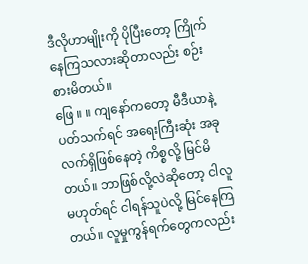ဒီလိုဟာမျိုးကို ပိုပြီးတော့ ကြိုက်နေကြသလားဆိုတာလည်း စဉ်းစားမိတယ်။
ဖြေ ။ ။ ကျနော်ကတော့ မီဒီယာနဲ့ ပတ်သက်ရင် အရေးကြီးဆုံး အခုလက်ရှိဖြစ်နေတဲ့ ကိစ္စလို့ မြင်မိတယ်။ ဘာဖြစ်လို့လဲဆိုတော့ ငါလူ မဟုတ်ရင် ငါရန်သူပဲလို့ မြင်နေကြတယ်။ လူမှုကွန်ရက်တွေကလည်း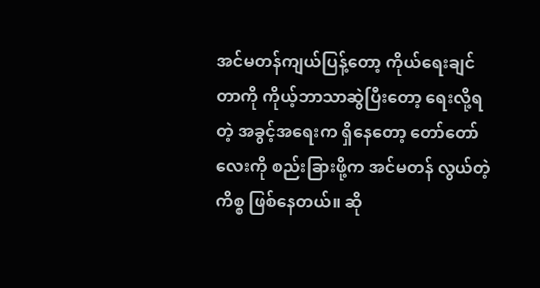အင်မတန်ကျယ်ပြန့်တော့ ကိုယ်ရေးချင်တာကို ကိုယ့်ဘာသာဆွဲပြီးတော့ ရေးလို့ရတဲ့ အခွင့်အရေးက ရှိနေတော့ တော်တော်လေးကို စည်းခြားဖို့က အင်မတန် လွယ်တဲ့ကိစ္စ ဖြစ်နေတယ်။ ဆို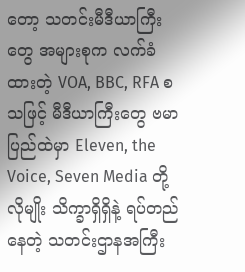တော့ သတင်းမီဒီယာကြီးတွေ အများစုက လက်ခံထားတဲ့ VOA, BBC, RFA စသဖြင့် မီဒီယာကြီးတွေ ဗမာပြည်ထဲမှာ Eleven, the Voice, Seven Media တို့လိုမျိုး သိက္ခာရှိရှိနဲ့ ရပ်တည်နေတဲ့ သတင်းဌာနအကြီး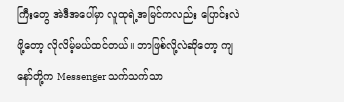ကြီးတွေ အဲဒီအပေါ်မှာ လူထုရဲ့အမြင်ကလည်း ပြောင်းလဲဖို့တော့ လိုလိမ့်မယ်ထင်တယ်။ ဘာဖြစ်လို့လဲဆိုတော့ ကျနော်တို့က Messenger သက်သက်သာ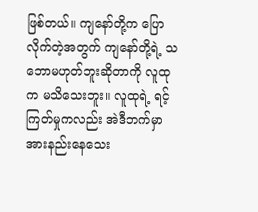ဖြစ်တယ်။ ကျနော်တို့က ပြောလိုက်တဲ့အတွက် ကျနော်တို့ရဲ့ သဘောမဟုတ်ဘူးဆိုတာကို လူထုက မသိသေးဘူး။ လူထုရဲ့ ရင့်ကြတ်မှုကလည်း အဲဒီဘက်မှာ အားနည်းနေသေး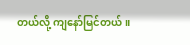တယ်လို့ ကျနော်မြင်တယ်။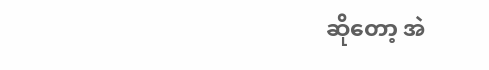ဆိုတော့ အဲ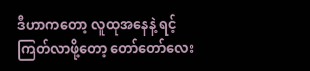ဒီဟာကတော့ လူထုအနေနဲ့ ရင့်ကြတ်လာဖို့တော့ တော်တော်လေး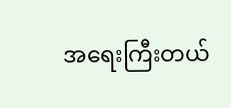အရေးကြီးတယ်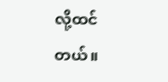လို့ထင်တယ်။